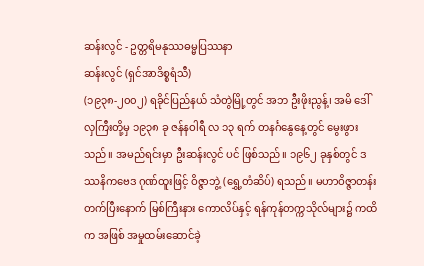ဆန်းလွင် - ဥတ္တရိမနုဿဓမ္မပြဿနာ
ဆန်းလွင် (ရှင်အာဒိစ္စရံသီ)
(၁၉၃၈-၂၀၀၂) ရခိုင်ပြည်နယ် သံတွဲမြို့တွင် အဘ ဦးဖိုးညွန့်၊ အမိ ဒေါ်လှကြီးတို့မှ ၁၉၃၈ ခု ဇန်နဝါရီ လ ၁၃ ရက် တနင်္ဂနွေနေ့တွင် မွေးဖွားသည်။ အမည်ရင်းမှာ ဦးဆန်းလွင် ပင် ဖြစ်သည်။ ၁၉၆၂ ခုနှစ်တွင် ဒဿနိကဗေဒ ဂုဏ်ထူးဖြင့် ဝိဇ္ဇာဘွဲ့ (ရွှေ့တံဆိပ်) ရသည်။ မဟာဝိဇ္ဇာတန်း တက်ပြီးနောက် မြစ်ကြီးနား ကောလိပ်နှင့် ရန်ကုန်တက္ကသိုလ်များ၌ ကထိက အဖြစ် အမှုထမ်းဆောင်ခဲ့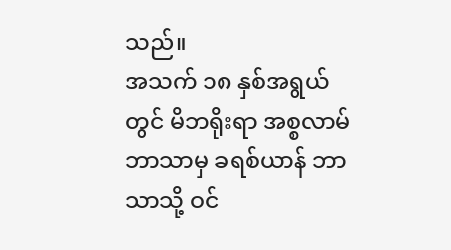သည်။
အသက် ၁၈ နှစ်အရွယ်တွင် မိဘရိုးရာ အစ္စလာမ်ဘာသာမှ ခရစ်ယာန် ဘာသာသို့ ဝင်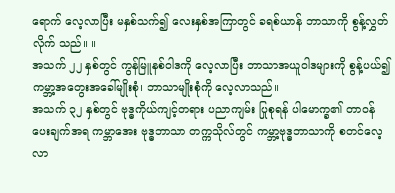ရောက် လေ့လာပြီး မနှစ်သက်၍ လေးနှစ်အကြာတွင် ခရစ်ယာန် ဘာသာကို စွန့်လွှတ်လိုက် သည်။ ။
အသက် ၂၂ နှစ်တွင် ကွန်မြူနစ်ဝါဒကို လေ့လာပြီး ဘာသာအယူဝါဒများကို စွန့်ပယ်၍ ကမ္ဘာ့အတွေးအခေါ်မျိုးစုံ၊ ဘာသာမျိုးစုံကို လေ့လာသည်။
အသက် ၃၂ နှစ်တွင် ဗုဒ္ဓကိုယ်ကျင့်တရား ပညာကျမ်း ပြုစုရန် ပါမောက္ခ၏ တာဝန် ပေးချက်အရ ကမ္ဘာအေး ဗုဒ္ဓဘာသာ တက္ကသိုလ်တွင် ကမ္ဘာ့ဗုဒ္ဓဘာသာကို စတင်လေ့လာ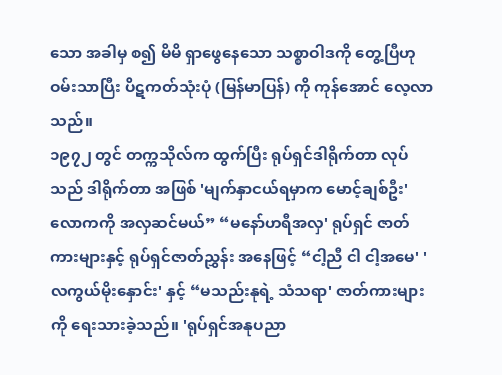သော အခါမှ စ၍ မိမိ ရှာဖွေနေသော သစ္စာဝါဒကို တွေ့ပြီဟု ဝမ်းသာပြီး ပိဋကတ်သုံးပုံ (မြန်မာပြန်) ကို ကုန်အောင် လေ့လာသည်။
၁၉၇၂ တွင် တက္ကသိုလ်က ထွက်ပြီး ရုပ်ရှင်ဒါရိုက်တာ လုပ်သည် ဒါရိုက်တာ အဖြစ် 'မျက်နှာငယ်ရမှာက မောင့်ချစ်ဦး' လောကကို အလှဆင်မယ်” “မနော်ဟရီအလှ' ရုပ်ရှင် ဇာတ်ကားများနှင့် ရုပ်ရှင်ဇာတ်ညွှန်း အနေဖြင့် “ငါ့ညီ ငါ ငါ့အမေ' 'လကွယ်မိုးနှောင်း' နှင့် “မသည်းနုရဲ့ သံသရာ' ဇာတ်ကားများကို ရေးသားခဲ့သည်။ 'ရုပ်ရှင်အနုပညာ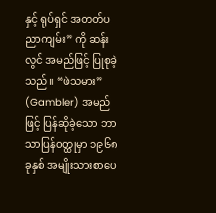နှင့် ရုပ်ရှင် အတတ်ပညာကျမ်း” ကို ဆန်းလွင် အမည်ဖြင့် ပြုစုခဲ့သည်။ “ဖဲသမား” (Gambler) အမည်ဖြင့် ပြန်ဆိုခဲ့သော ဘာသာပြန်ဝတ္ထုမှာ ၁၉၆၈ ခုနှစ် အမျိုးသားစာပေ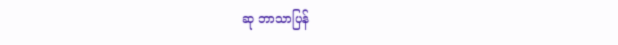ဆု ဘာသာပြန်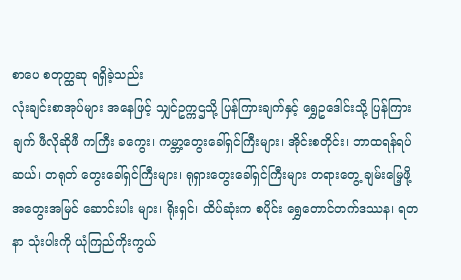စာပေ စတုတ္ထဆု ရရှိခဲ့သည်း
လုံးချင်းစာအုပ်များ အနေဖြင့် သျှင်ဥက္ကဌသို့ ပြန်ကြားချက်နှင့် ရွှေဥဒေါင်းသို့ ပြန်ကြားချက် ဖီလိုဆိုဖီ ကကြီး ခကွေး၊ ကမ္ဘာ့တွေးခေါ်ရှင်ကြီးများ၊ အိုင်းစတိုင်း၊ ဘာထရန်ရပ်ဆယ်၊ တရုတ် တွေးခေါ်ရှင်ကြီးများ၊ ရုရှားတွေးခေါ်ရှင်ကြီးများ တရားတွေ့ ချမ်းမြေ့ဖို့ အတွေးအမြင် ဆောင်းပါး များ၊ ရိုးရှင်၊ ထိပ်ဆုံးက စပိုင်း ရွှေတောင်တက်ဒဿန၊ ရတနာ သုံးပါးကို ယုံကြည်ကိုးကွယ်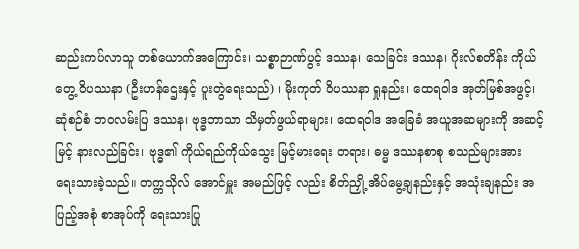ဆည်းကပ်လာသူ တစ်ယောက်အကြောင်း၊ သစ္စာဉာဏ်ပွင့် ဒဿန၊ သေခြင်း ဒဿန၊ ဂိုးလ်စတိန်း ကိုယ်တွေ့ ဝိပဿနာ (ဦးဟန်ဌေးနှင့် ပူးတွဲရေးသည်) ၊ မိုးကုတ် ဝိပဿနာ ရှုနည်း၊ ထေရဝါဒ အုတ်မြစ်အဖွင့်၊ ဆုံစဉ်စံ ဘဝလမ်းပြ ဒဿန၊ ဗုဒ္ဓဘာသာ သိမှတ်ဖွယ်ရာများ၊ ထေရဝါဒ အခြေခံ အယူအဆများကို အဆင့်မြင့် နားလည်ခြင်း၊ ဗုဒ္ဓ၏ ကိုယ်ရည်ကိုယ်သွေး မြင့်မားရေး တရား၊ ဓမ္မ ဒဿနစာစု စသည်များအား ရေးသားခဲ့သည်။ တက္ကသိုလ် အောင်မှူး အမည်ဖြင့် လည်း စိတ်ညှို့ အိပ်မွေ့ချနည်းနှင့် အသုံးချနည်း အပြည့်အစုံ စာအုပ်ကို ရေးသားပြု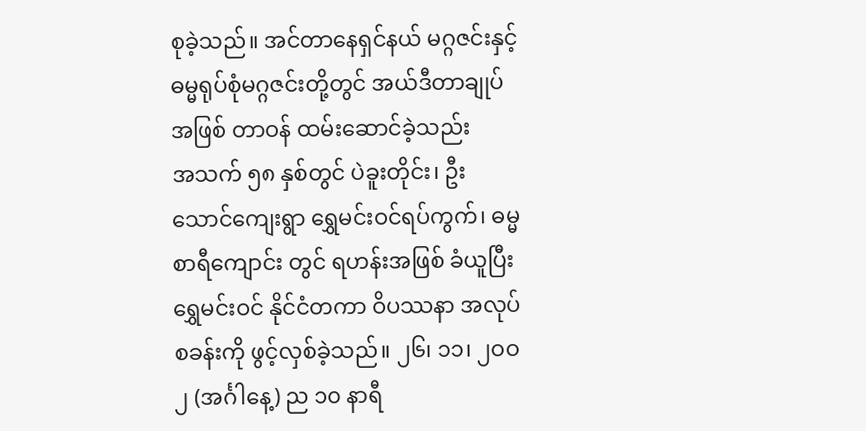စုခဲ့သည်။ အင်တာနေရှင်နယ် မဂ္ဂဇင်းနှင့် ဓမ္မရုပ်စုံမဂ္ဂဇင်းတို့တွင် အယ်ဒီတာချုပ်အဖြစ် တာဝန် ထမ်းဆောင်ခဲ့သည်း
အသက် ၅၈ နှစ်တွင် ပဲခူးတိုင်း၊ ဦးသောင်ကျေးရွာ ရွှေမင်းဝင်ရပ်ကွက်၊ ဓမ္မစာရီကျောင်း တွင် ရဟန်းအဖြစ် ခံယူပြီး ရွှေမင်းဝင် နိုင်ငံတကာ ဝိပဿနာ အလုပ်စခန်းကို ဖွင့်လှစ်ခဲ့သည်။ ၂၆၊ ၁၁၊ ၂ဝဝ၂ (အင်္ဂါနေ့) ည ၁၀ နာရီ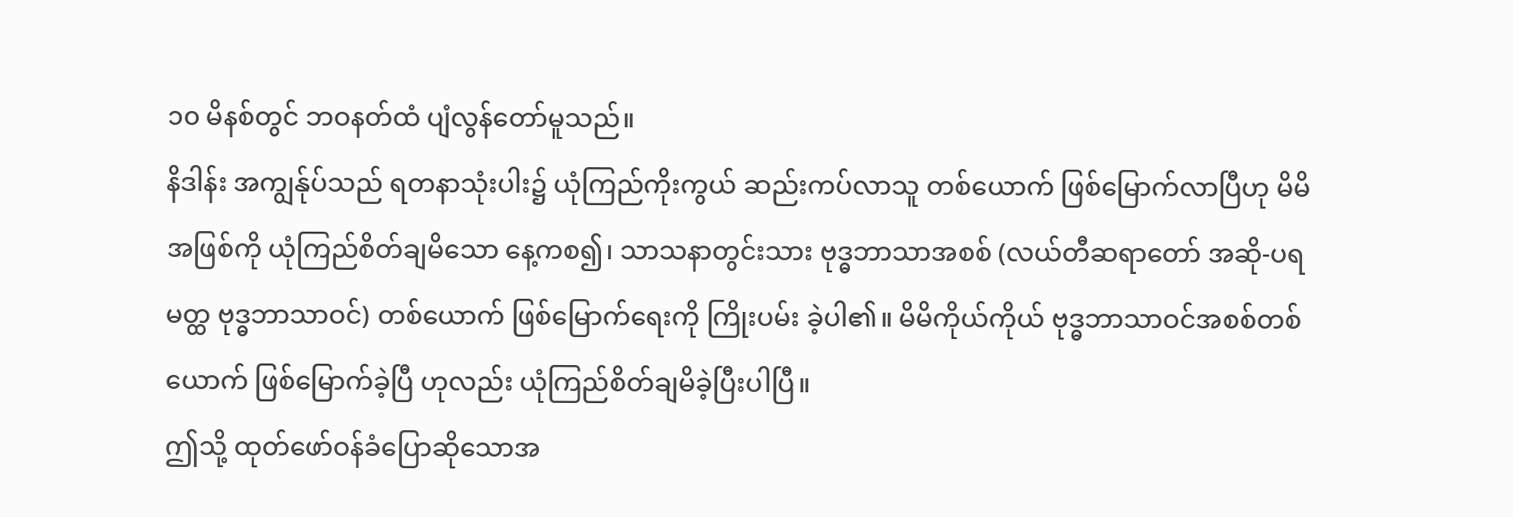၁၀ မိနစ်တွင် ဘဝနတ်ထံ ပျံလွန်တော်မူသည်။
နိဒါန်း အကျွန်ုပ်သည် ရတနာသုံးပါး၌ ယုံကြည်ကိုးကွယ် ဆည်းကပ်လာသူ တစ်ယောက် ဖြစ်မြောက်လာပြီဟု မိမိအဖြစ်ကို ယုံကြည်စိတ်ချမိသော နေ့ကစ၍၊ သာသနာတွင်းသား ဗုဒ္ဓဘာသာအစစ် (လယ်တီဆရာတော် အဆို-ပရမတ္ထ ဗုဒ္ဓဘာသာဝင်) တစ်ယောက် ဖြစ်မြောက်ရေးကို ကြိုးပမ်း ခဲ့ပါ၏။ မိမိကိုယ်ကိုယ် ဗုဒ္ဓဘာသာဝင်အစစ်တစ်ယောက် ဖြစ်မြောက်ခဲ့ပြီ ဟုလည်း ယုံကြည်စိတ်ချမိခဲ့ပြီးပါပြီ။
ဤသို့ ထုတ်ဖော်ဝန်ခံပြောဆိုသောအ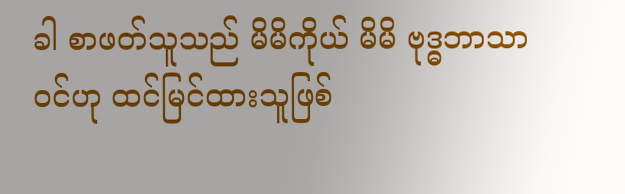ခါ စာဖတ်သူသည် မိမိကိုယ် မိမိ ဗုဒ္ဓဘာသာဝင်ဟု ထင်မြင်ထားသူဖြစ်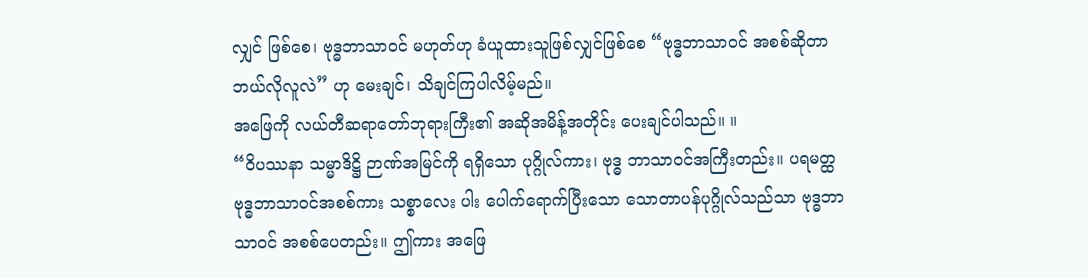လျှင် ဖြစ်စေ၊ ဗုဒ္ဓဘာသာဝင် မဟုတ်ဟု ခံယူထားသူဖြစ်လျှင်ဖြစ်စေ “ဗုဒ္ဓဘာသာဝင် အစစ်ဆိုတာ ဘယ်လိုလူလဲ” ဟု မေးချင်၊ သိချင်ကြပါလိမ့်မည်။
အဖြေကို လယ်တီဆရာတော်ဘုရားကြီး၏ အဆိုအမိန့်အတိုင်း ပေးချင်ပါသည်။ ။
“ဝိပဿနာ သမ္မာဒိဋ္ဌိ ဉာဏ်အမြင်ကို ရရှိသော ပုဂ္ဂိုလ်ကား၊ ဗုဒ္ဓ ဘာသာဝင်အကြီးတည်း။ ပရမတ္ထ ဗုဒ္ဓဘာသာဝင်အစစ်ကား သစ္စာလေး ပါး ပေါက်ရောက်ပြီးသော သောတာပန်ပုဂ္ဂိုလ်သည်သာ ဗုဒ္ဓဘာသာဝင် အစစ်ပေတည်း။ ဤကား အဖြေ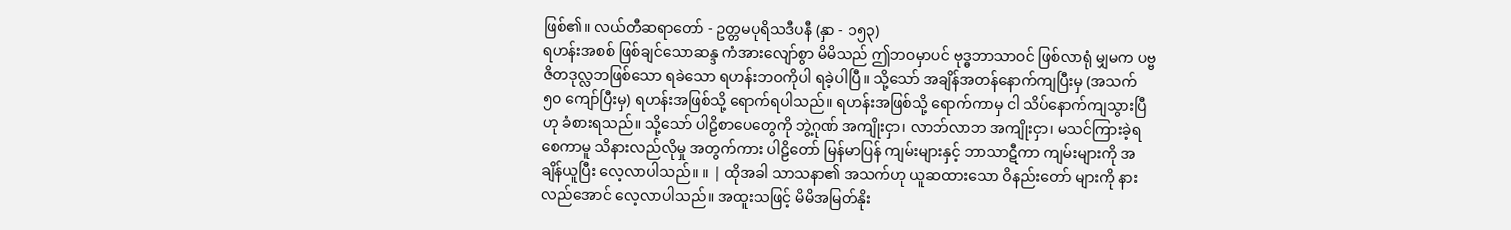ဖြစ်၏။ လယ်တီဆရာတော် - ဥတ္တမပုရိသဒီပနီ (နှာ - ၁၅၃)
ရဟန်းအစစ် ဖြစ်ချင်သောဆန္ဒ ကံအားလျော်စွာ မိမိသည် ဤဘဝမှာပင် ဗုဒ္ဓဘာသာဝင် ဖြစ်လာရုံ မျှမက ပဗ္ဗဇိတဒုလ္လဘဖြစ်သော ရခဲသော ရဟန်းဘဝကိုပါ ရခဲ့ပါပြီ။ သို့သော် အချိန်အတန်နောက်ကျပြီးမှ (အသက် ၅၀ ကျော်ပြီးမှ) ရဟန်းအဖြစ်သို့ ရောက်ရပါသည်။ ရဟန်းအဖြစ်သို့ ရောက်ကာမှ ငါ သိပ်နောက်ကျသွားပြီဟု ခံစားရသည်။ သို့သော် ပါဠိစာပေတွေကို ဘွဲ့ဂုဏ် အကျိုးငှာ၊ လာဘ်လာဘ အကျိုးငှာ၊ မသင်ကြားခဲ့ရစေကာမူ သိနားလည်လိုမှု အတွက်ကား ပါဠိတော် မြန်မာပြန် ကျမ်းများနှင့် ဘာသာဋီကာ ကျမ်းများကို အချိန်ယူပြီး လေ့လာပါသည်။ ။ | ထိုအခါ သာသနာ၏ အသက်ဟု ယူဆထားသော ဝိနည်းတော် များကို နားလည်အောင် လေ့လာပါသည်။ အထူးသဖြင့် မိမိအမြတ်နိုး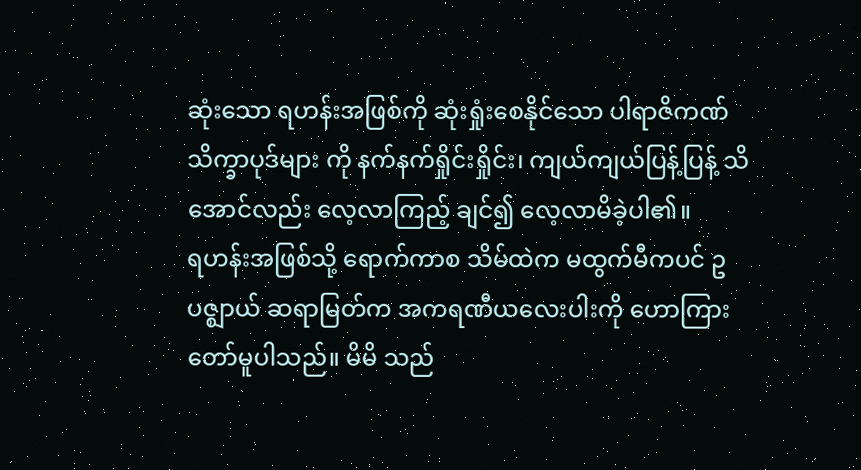ဆုံးသော ရဟန်းအဖြစ်ကို ဆုံးရှုံးစေနိုင်သော ပါရာဇိကဏ်သိက္ခာပုဒ်များ ကို နက်နက်ရှိုင်းရှိုင်း၊ ကျယ်ကျယ်ပြန့်ပြန့် သိအောင်လည်း လေ့လာကြည့် ချင်၍ လေ့လာမိခဲ့ပါ၏။
ရဟန်းအဖြစ်သို့ ရောက်ကာစ သိမ်ထဲက မထွက်မီကပင် ဥပဇ္ဈာယ် ဆရာမြတ်က အကရဏီယလေးပါးကို ဟောကြားတော်မူပါသည်။ မိမိ သည်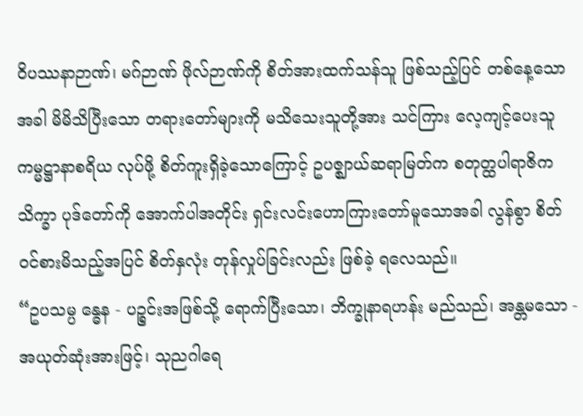ဝိပဿနာဉာဏ်၊ မဂ်ဉာဏ် ဖိုလ်ဉာဏ်ကို စိတ်အားထက်သန်သူ ဖြစ်သည့်ပြင် တစ်နေ့သောအခါ မိမိသိပြီးသော တရားတော်များကို မသိသေးသူတို့အား သင်ကြား လေ့ကျင့်ပေးသူ ကမ္မဋ္ဌာနာစရိယ လုပ်ဖို့ စိတ်ကူးရှိခဲ့သောကြောင့် ဥပဇ္ဈာယ်ဆရာမြတ်က စတုတ္ထပါရာဇိကသိက္ခာ ပုဒ်တော်ကို အောက်ပါအတိုင်း ရှင်းလင်းဟောကြားတော်မူသောအခါ လွန်စွာ စိတ်ဝင်စားမိသည့်အပြင် စိတ်နှလုံး တုန်လှုပ်ခြင်းလည်း ဖြစ်ခဲ့ ရလေသည်။
“ဥပသမ္ပ န္ဓေန - ပဉ္စင်းအဖြစ်သို့ ရောက်ပြီးသော၊ ဘိက္ခုနာရဟန်း မည်သည်၊ အန္တမသော - အယုတ်ဆုံးအားဖြင့်၊ သုညဂါရေ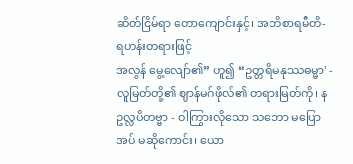ဆိတ်ငြိမ်ရာ တောကျောင်းနှင့်၊ အဘိစာရမီတိ- ရဟန်းတရားဖြင့်
အလွန် မွေ့လျော်၏” ဟူ၍ “ဥတ္တရိမနုဿဓမ္မာ' - လူမြတ်တို့၏ ဈာန်မဂ်ဖိုလ်၏ တရားမြတ်ကို၊ နဥလ္လပိတဗ္ဗာ - ဝါကြွားလိုသော သဘော မပြောအပ် မဆိုကောင်း၊ ယော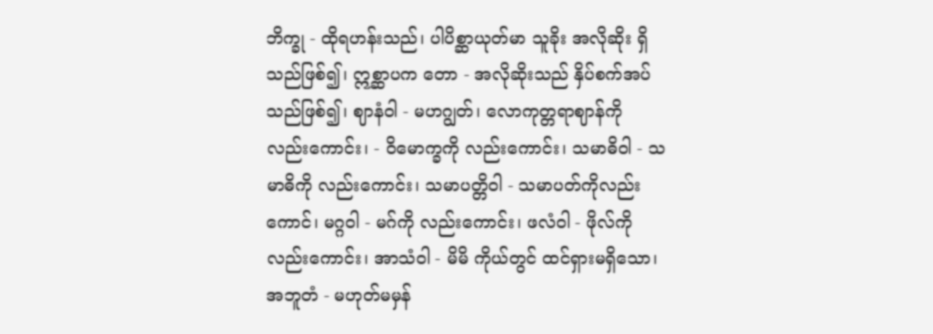ဘိက္ခု - ထိုရဟန်းသည်၊ ပါပိစ္ဆာယုတ်မာ သူခိုး အလိုဆိုး ရှိသည်ဖြစ်၍၊ ဣစ္ဆာပက တော - အလိုဆိုးသည် နှိပ်စက်အပ်သည်ဖြစ်၍၊ ဈာနံဝါ - မဟဂျွတ်၊ လောကုတ္တရာဈာန်ကို လည်းကောင်း၊ - ဝိမောက္ခကို လည်းကောင်း၊ သမာဓိဝါ - သမာဓိကို လည်းကောင်း၊ သမာပတ္တိဝါ - သမာပတ်ကိုလည်းကောင်၊ မဂ္ဂဝါ - မဂ်ကို လည်းကောင်း၊ ဖလံဝါ - ဖိုလ်ကို လည်းကောင်း၊ အာသံဝါ - မိမိ ကိုယ်တွင် ထင်ရှားမရှိသော၊ အဘူတံ - မဟုတ်မမှန်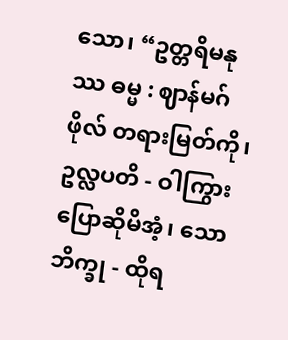သော၊ “ဥတ္တရိမနုဿ ဓမ္မ : ဈာန်မဂ်ဖိုလ် တရားမြတ်ကို၊ ဥလ္လပတိ - ဝါကြွား ပြောဆိုမိအံ့၊ သောဘိက္ခု - ထိုရ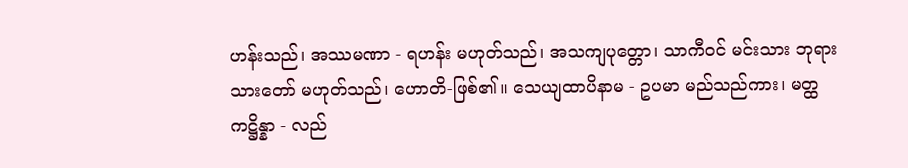ဟန်းသည်၊ အဿမဏာ - ရဟန်း မဟုတ်သည်၊ အသကျပုတ္တော၊ သာကီဝင် မင်းသား ဘုရားသားတော် မဟုတ်သည်၊ ဟောတိ-ဖြစ်၏။ သေယျထာပိနာမ - ဥပမာ မည်သည်ကား၊ မတ္ထကဋ္ဌိန္နာ - လည်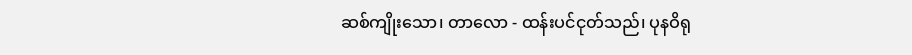ဆစ်ကျိုးသော၊ တာလော - ထန်းပင်ငုတ်သည်၊ ပုနဝိရု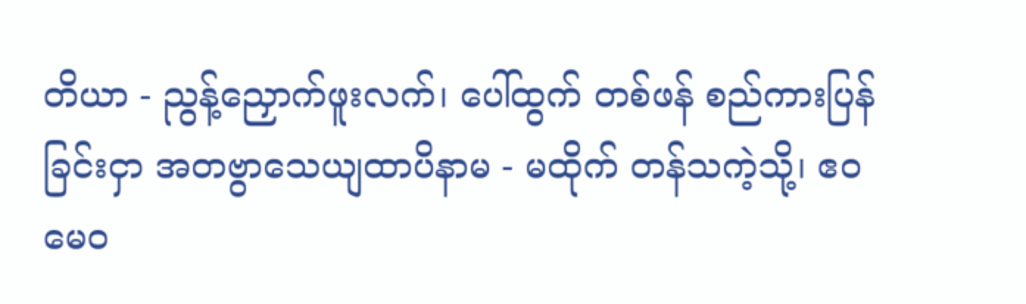တိယာ - ညွန့်ညှောက်ဖူးလက်၊ ပေါ်ထွက် တစ်ဖန် စည်ကားပြန်ခြင်းငှာ အတဗွာသေယျထာပိနာမ - မထိုက် တန်သကဲ့သို့၊ ဧဝမေဝ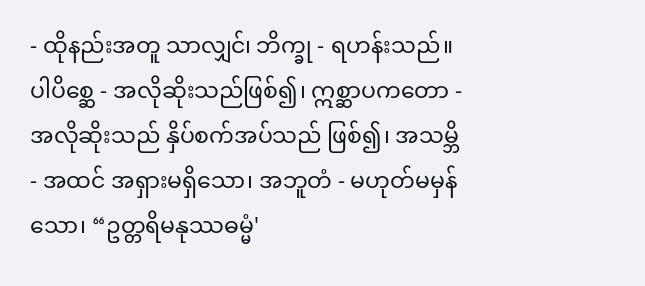- ထိုနည်းအတူ သာလျှင်၊ ဘိက္ခု - ရဟန်းသည်။ ပါပိစ္ဆေ - အလိုဆိုးသည်ဖြစ်၍၊ ဣစ္ဆာပကတော - အလိုဆိုးသည် နှိပ်စက်အပ်သည် ဖြစ်၍၊ အသမ္ဘိ - အထင် အရှားမရှိသော၊ အဘူတံ - မဟုတ်မမှန်သော၊ “ဥတ္တရိမနုဿဓမ္မံ'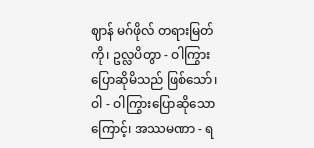ဈာန် မဂ်ဖိုလ် တရားမြတ်ကို၊ ဥလ္လပိတွာ - ဝါကြွား ပြောဆိုမိသည် ဖြစ်သော်၊ ဝါ - ဝါကြွားပြောဆိုသော
ကြောင့်၊ အဿမဏာ - ရ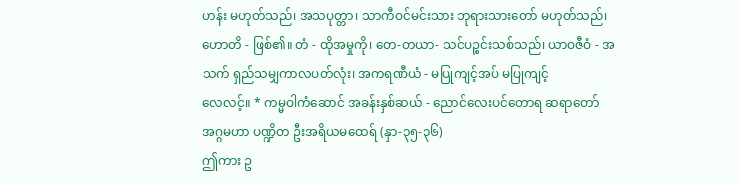ဟန်း မဟုတ်သည်၊ အသပုတ္တာ၊ သာကီဝင်မင်းသား ဘုရားသားတော် မဟုတ်သည်၊ ဟောတိ - ဖြစ်၏။ တံ - ထိုအမှုကို၊ တေ-တယာ- သင်ပဉ္စင်းသစ်သည်၊ ယာဝဇီဝံ - အသက် ရှည်သမျှကာလပတ်လုံး၊ အကရဏီယံ - မပြုကျင့်အပ် မပြုကျင့်
လေလင့်။ * ကမ္မဝါကံဆောင် အခန်းနှစ်ဆယ် - ညောင်လေးပင်တောရ ဆရာတော် အဂ္ဂမဟာ ပဏ္ဍိတ ဦးအရိယမထေရ် (နှာ-၃၅-၃၆)
ဤကား ဥ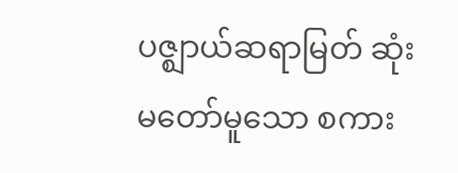ပဇ္ဈာယ်ဆရာမြတ် ဆုံးမတော်မူသော စကား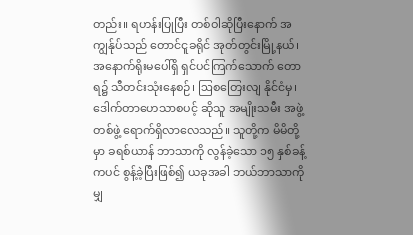တည်း။ ရဟန်းပြုပြီး တစ်ဝါဆိုပြီးနောက် အကျွန်ုပ်သည် တောင်ငူခရိုင် အုတ်တွင်းမြို့နယ်၊ အနောက်ရိုးမပေါ်ရှိ ရှင်ပင်ကြက်သောက် တောရ၌ သီတင်းသုံးနေစဉ်၊ ဩစတြေးလျ နိုင်ငံမှ၊ ဒေါက်တာဟေသာစပင့် ဆိုသူ အမျိုးသမီး အဖွဲ့ တစ်ဖွဲ့ ရောက်ရှိလာလေသည်။ သူတို့က မိမိတို့မှာ ခရစ်ယာန် ဘာသာကို လွန်ခဲ့သော ၁၅ နှစ်ခန့်ကပင် စွန့်ခဲ့ပြီးဖြစ်၍ ယခုအခါ ဘယ်ဘာသာကိုမျှ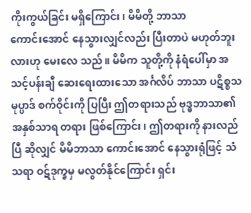ကိုးကွယ်ခြင်း မရှိကြောင်း၊ မိမိတို့ ဘာသာ
ကောင်းအောင် နေသွားလျှင်လည်း ပြီးတာပဲ မဟုတ်ဘူးလားဟု မေးလေ သည်။ မိမိက သူတို့ကို နံရံပေါ်မှာ အသင့်ပန်းချီ ဆေးရေးထားသော အင်္ဂလိပ် ဘာသာ ပဋိစ္စသမုပ္ပာဒ် စက်ဝိုင်းကို ပြပြီး ဤတရားသည် ဗုဒ္ဓဘာသာ၏ အနှစ်သာရ တရား ဖြစ်ကြောင်း၊ ဤတရားကို နားလည်ပြီ ဆိုလျှင် မိမိဘာသာ ကောင်းအောင် နေသွားရုံဖြင့် သံသရာ ဝဋ်ဒုက္ခမှ မလွတ်နိုင်ကြောင်း ရှင်း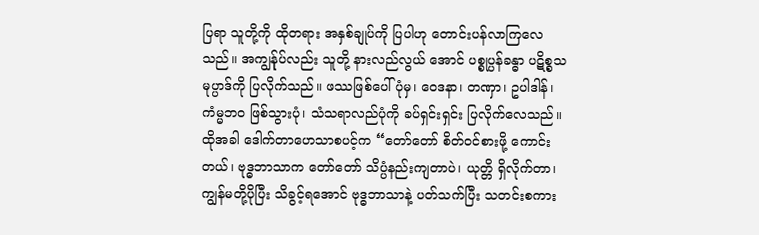ပြရာ သူတို့ကို ထိုတရား အနှစ်ချုပ်ကို ပြပါဟု တောင်းပန်လာကြလေသည်။ အကျွန်ုပ်လည်း သူတို့ နားလည်လွယ် အောင် ပစ္စုပ္ပန်ခန္ဓာ ပဋိစ္စသမုပ္ပာဒ်ကို ပြလိုက်သည်။ ဖဿဖြစ်ပေါ်ပုံမှ၊ ဝေဒနာ၊ တဏှာ၊ ဥပါဒါန်၊ ကံမ္မဘဝ ဖြစ်သွားပုံ၊ သံသရာလည်ပုံကို ခပ်ရှင်းရှင်း ပြလိုက်လေသည်။
ထိုအခါ ဒေါက်တာဟေသာစပင့်က “တော်တော် စိတ်ဝင်စားဖို့ ကောင်းတယ်၊ ဗုဒ္ဓဘာသာက တော်တော် သိပ္ပံနည်းကျတာပဲ၊ ယုတ္တိ ရှိလိုက်တာ၊ ကျွန်မတို့ပိုပြီး သိခွင့်ရအောင် ဗုဒ္ဓဘာသာနဲ့ ပတ်သက်ပြီး သတင်းစကား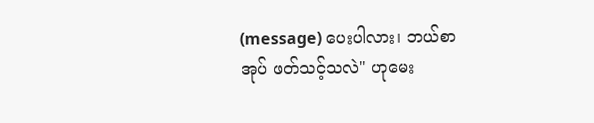(message) ပေးပါလား၊ ဘယ်စာအုပ် ဖတ်သင့်သလဲ" ဟုမေး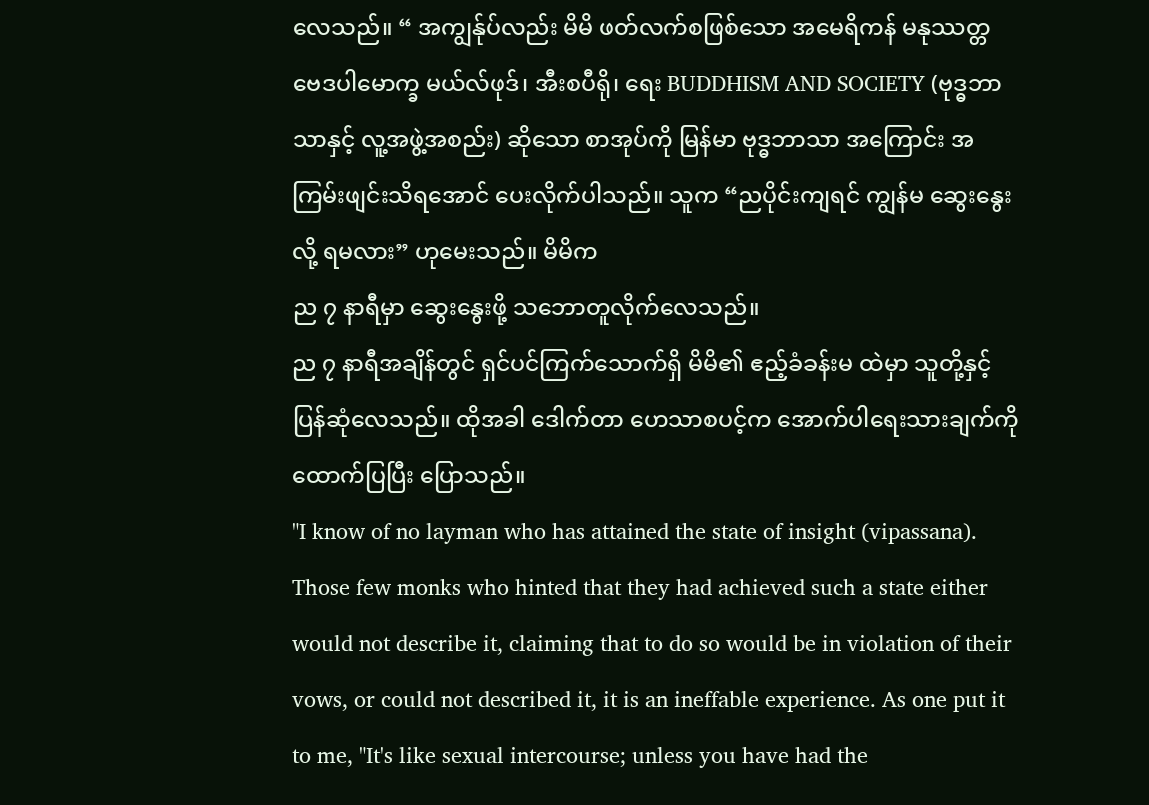လေသည်။ “ အကျွန်ုပ်လည်း မိမိ ဖတ်လက်စဖြစ်သော အမေရိကန် မနုဿတ္တ ဗေဒပါမောက္ခ မယ်လ်ဖုဒ်၊ အီးစပီရို၊ ရေး BUDDHISM AND SOCIETY (ဗုဒ္ဓဘာသာနှင့် လူ့အဖွဲ့အစည်း) ဆိုသော စာအုပ်ကို မြန်မာ ဗုဒ္ဓဘာသာ အကြောင်း အကြမ်းဖျင်းသိရအောင် ပေးလိုက်ပါသည်။ သူက “ညပိုင်းကျရင် ကျွန်မ ဆွေးနွေးလို့ ရမလား” ဟုမေးသည်။ မိမိက
ည ၇ နာရီမှာ ဆွေးနွေးဖို့ သဘောတူလိုက်လေသည်။
ည ၇ နာရီအချိန်တွင် ရှင်ပင်ကြက်သောက်ရှိ မိမိ၏ ဧည့်ခံခန်းမ ထဲမှာ သူတို့နှင့် ပြန်ဆုံလေသည်။ ထိုအခါ ဒေါက်တာ ဟေသာစပင့်က အောက်ပါရေးသားချက်ကို ထောက်ပြပြီး ပြောသည်။
"I know of no layman who has attained the state of insight (vipassana). Those few monks who hinted that they had achieved such a state either would not describe it, claiming that to do so would be in violation of their vows, or could not described it, it is an ineffable experience. As one put it to me, "It's like sexual intercourse; unless you have had the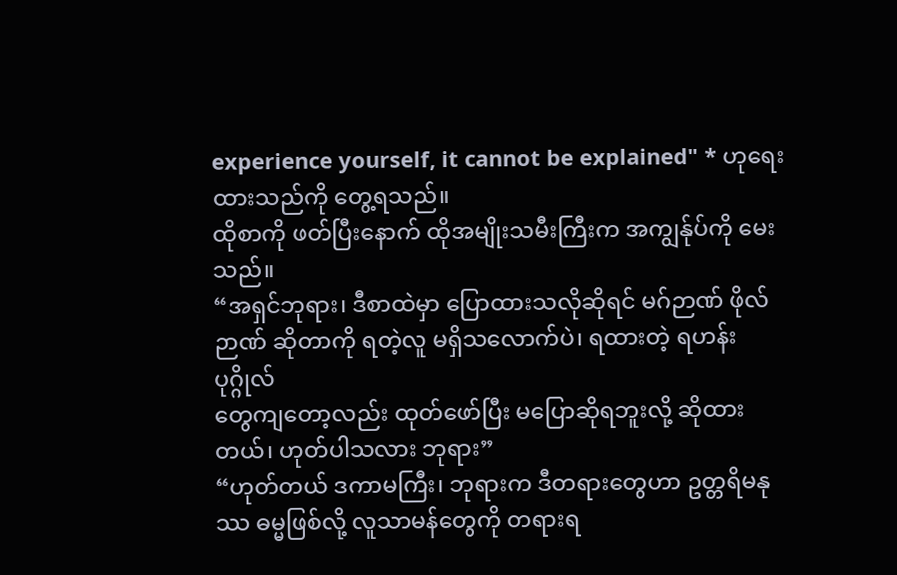experience yourself, it cannot be explained" * ဟုရေးထားသည်ကို တွေ့ရသည်။
ထိုစာကို ဖတ်ပြီးနောက် ထိုအမျိုးသမီးကြီးက အကျွန်ုပ်ကို မေးသည်။
“အရှင်ဘုရား၊ ဒီစာထဲမှာ ပြောထားသလိုဆိုရင် မဂ်ဉာဏ် ဖိုလ်ဉာဏ် ဆိုတာကို ရတဲ့လူ မရှိသလောက်ပဲ၊ ရထားတဲ့ ရဟန်းပုဂ္ဂိုလ်
တွေကျတော့လည်း ထုတ်ဖော်ပြီး မပြောဆိုရဘူးလို့ ဆိုထားတယ်၊ ဟုတ်ပါသလား ဘုရား”
“ဟုတ်တယ် ဒကာမကြီး၊ ဘုရားက ဒီတရားတွေဟာ ဥတ္တရိမနုဿ ဓမ္မဖြစ်လို့ လူသာမန်တွေကို တရားရ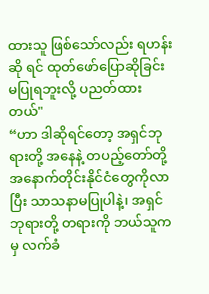ထားသူ ဖြစ်သော်လည်း ရဟန်းဆို ရင် ထုတ်ဖော်ပြောဆိုခြင်း မပြုရဘူးလို့ ပညတ်ထားတယ်"
“ဟာ ဒါဆိုရင်တော့ အရှင်ဘုရားတို့ အနေနဲ့ တပည့်တော်တို့ အနောက်တိုင်းနိုင်ငံတွေကိုလာပြီး သာသနာမပြုပါနဲ့၊ အရှင်ဘုရားတို့ တရားကို ဘယ်သူကမှ လက်ခံ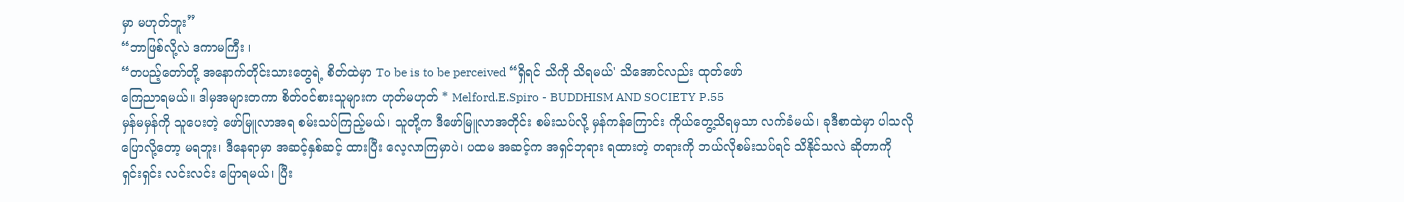မှာ မဟုတ်ဘူး”
“ဘာဖြစ်လို့လဲ ဒကာမကြီး ၊
“တပည့်တော်တို့ အနောက်တိုင်းသားတွေရဲ့ စိတ်ထဲမှာ To be is to be perceived “ရှိရင် သိကို သိရမယ်' သိအောင်လည်း ထုတ်ဖော်
ကြေညာရမယ်။ ဒါမှအများတကာ စိတ်ဝင်စားသူများက ဟုတ်မဟုတ် * Melford.E.Spiro - BUDDHISM AND SOCIETY P.55
မှန်မမှန်ကို သူပေးတဲ့ ဖော်မြူလာအရ စမ်းသပ်ကြည့်မယ်၊ သူတို့က ဒီဖော်မြူလာအတိုင်း စမ်းသပ်လို့ မှန်ကန်ကြောင်း ကိုယ်တွေ့သိရမှသာ လက်ခံမယ်၊ ခုဒီစာထဲမှာ ပါသလိုပြောလို့တော့ မရဘူး၊ ဒီနေရာမှာ အဆင့်နှစ်ဆင့် ထားပြီး လေ့လာကြမှာပဲ၊ ပထမ အဆင့်က အရှင်ဘုရား ရထားတဲ့ တရားကို ဘယ်လိုစမ်းသပ်ရင် သိနိုင်သလဲ ဆိုတာကို ရှင်းရှင်း လင်းလင်း ပြောရမယ်၊ ပြီး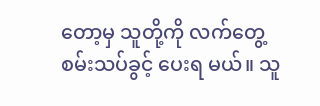တော့မှ သူတို့ကို လက်တွေ့စမ်းသပ်ခွင့် ပေးရ မယ်။ သူ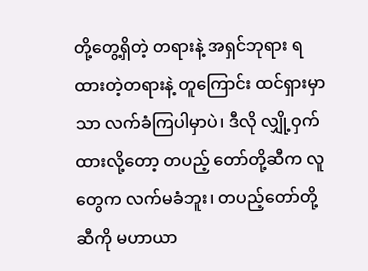တို့တွေ့ရှိတဲ့ တရားနဲ့ အရှင်ဘုရား ရထားတဲ့တရားနဲ့ တူကြောင်း ထင်ရှားမှာသာ လက်ခံကြပါမှာပဲ၊ ဒီလို လျှို့ဝှက်ထားလို့တော့ တပည့် တော်တို့ဆီက လူတွေက လက်မခံဘူး၊ တပည့်တော်တို့ဆီကို မဟာယာ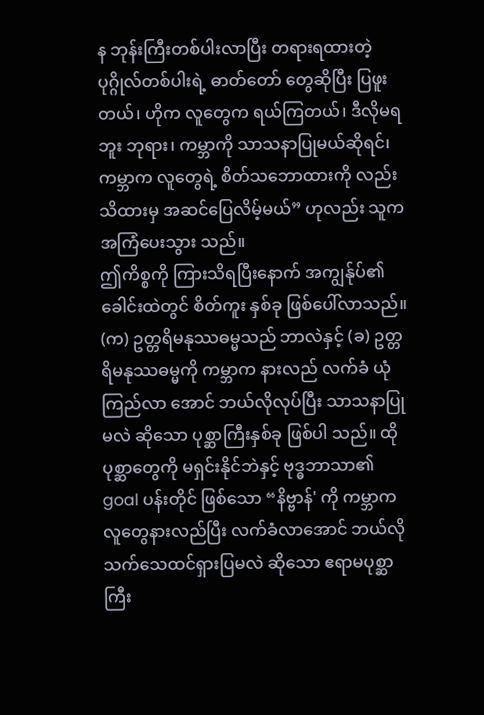န ဘုန်းကြီးတစ်ပါးလာပြီး တရားရထားတဲ့ ပုဂ္ဂိုလ်တစ်ပါးရဲ့ ဓာတ်တော် တွေဆိုပြီး ပြဖူးတယ်၊ ဟိုက လူတွေက ရယ်ကြတယ်၊ ဒီလိုမရဘူး ဘုရား၊ ကမ္ဘာကို သာသနာပြုမယ်ဆိုရင်၊ ကမ္ဘာက လူတွေရဲ့ စိတ်သဘောထားကို လည်း သိထားမှ အဆင်ပြေလိမ့်မယ်” ဟုလည်း သူက အကြံပေးသွား သည်။
ဤကိစ္စကို ကြားသိရပြီးနောက် အကျွန်ုပ်၏ ခေါင်းထဲတွင် စိတ်ကူး နှစ်ခု ဖြစ်ပေါ်လာသည်။
(က) ဥတ္တရိမနုဿဓမ္မသည် ဘာလဲနှင့် (ခ) ဥတ္တရိမနုဿဓမ္မကို ကမ္ဘာက နားလည် လက်ခံ ယုံကြည်လာ အောင် ဘယ်လိုလုပ်ပြီး သာသနာပြုမလဲ ဆိုသော ပုစ္ဆာကြီးနှစ်ခု ဖြစ်ပါ သည်။ ထိုပုစ္ဆာတွေကို မရှင်းနိုင်ဘဲနှင့် ဗုဒ္ဓဘာသာ၏ goal ပန်းတိုင် ဖြစ်သော “နိဗ္ဗာန်' ကို ကမ္ဘာက လူတွေနားလည်ပြီး လက်ခံလာအောင် ဘယ်လို သက်သေထင်ရှားပြမလဲ ဆိုသော ဧရာမပုစ္ဆာကြီး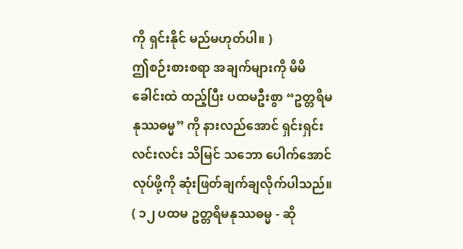ကို ရှင်းနိုင် မည်မဟုတ်ပါ။ )
ဤစဉ်းစားစရာ အချက်များကို မိမိခေါင်းထဲ ထည့်ပြီး ပထမဦးစွာ “ဥတ္တရိမနုဿဓမ္မ” ကို နားလည်အောင် ရှင်းရှင်းလင်းလင်း သိမြင် သဘော ပေါက်အောင် လုပ်ဖို့ကို ဆုံးဖြတ်ချက်ချလိုက်ပါသည်။
( ၁၂ ပထမ ဥတ္တရိမနုဿဓမ္မ - ဆို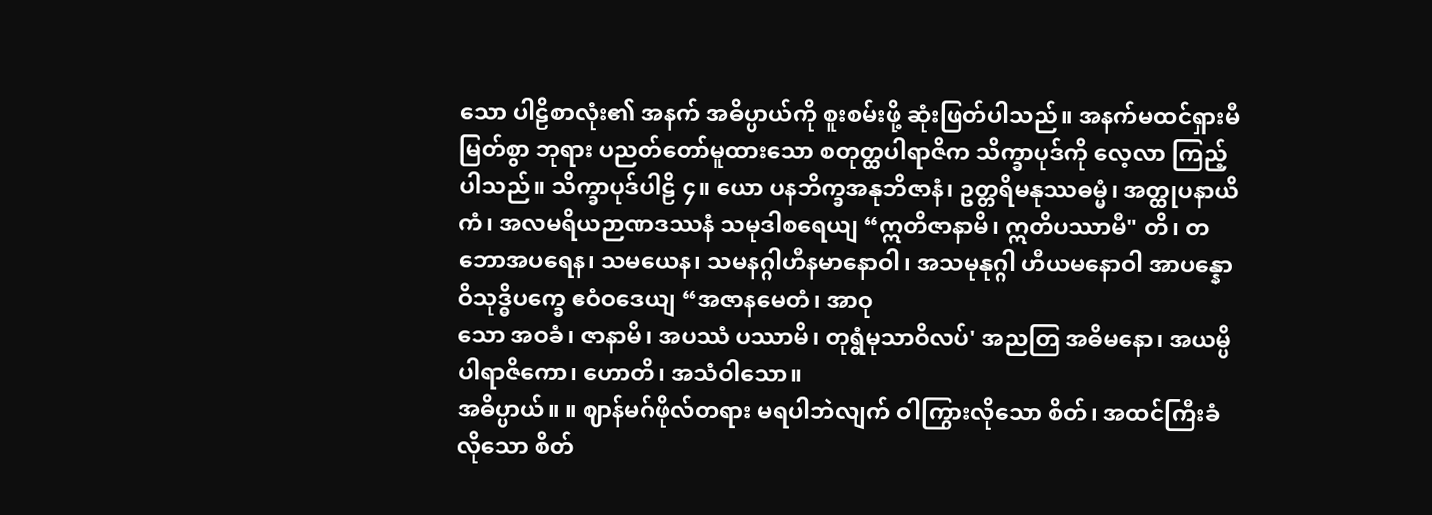သော ပါဠိစာလုံး၏ အနက် အဓိပ္ပာယ်ကို စူးစမ်းဖို့ ဆုံးဖြတ်ပါသည်။ အနက်မထင်ရှားမီ မြတ်စွာ ဘုရား ပညတ်တော်မူထားသော စတုတ္ထပါရာဇိက သိက္ခာပုဒ်ကို လေ့လာ ကြည့်ပါသည်။ သိက္ခာပုဒ်ပါဠိ ၄။ ယော ပနဘိက္ခအနုဘိဇာနံ၊ ဥတ္တရိမနုဿဓမ္မံ၊ အတ္ထုပနာယိကံ၊ အလမရိယဉာဏဒဿနံ သမုဒါစရေယျ “ဣတိဇာနာမိ၊ ဣတိပဿာမီ" တိ၊ တဘောအပရေန၊ သမယေန၊ သမနဂ္ဂါဟီနမာနောဝါ၊ အသမုနုဂ္ဂါ ဟီယမနောဝါ အာပန္နော ဝိသုဒ္ဓိပက္ခေ ဧဝံဝဒေယျ “အဇာနမေတံ၊ အာဝု
သော အဝခံ၊ ဇာနာမိ၊ အပဿံ ပဿာမိ၊ တုရွံမုသာဝိလပ်' အညတြ အဓိမနော၊ အယမ္ပိပါရာဇိကော၊ ဟောတိ၊ အသံဝါသော။
အဓိပ္ပာယ်။ ။ ဈာန်မဂ်ဖိုလ်တရား မရပါဘဲလျက် ဝါကြွားလိုသော စိတ်၊ အထင်ကြီးခံလိုသော စိတ်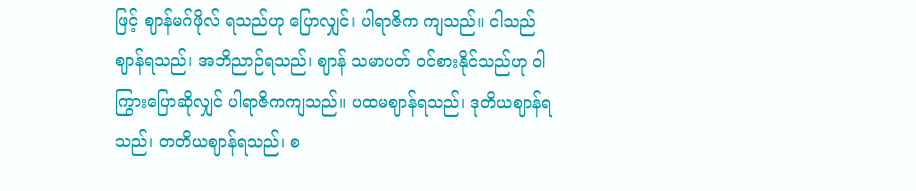ဖြင့် ဈာန်မဂ်ဖိုလ် ရသည်ဟု ပြောလျှင်၊ ပါရာဇိက ကျသည်။ ငါသည် ဈာန်ရသည်၊ အဘိညာဉ်ရသည်၊ ဈာန် သမာပတ် ဝင်စားနိုင်သည်ဟု ဝါကြွားပြောဆိုလျှင် ပါရာဇိကကျသည်။ ပထမဈာန်ရသည်၊ ဒုတိယဈာန်ရသည်၊ တတိယဈာန်ရသည်၊ စ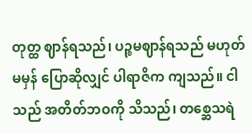တုတ္ထ ဈာန်ရသည်၊ ပဉ္စမဈာန်ရသည် မဟုတ်မမှန် ပြောဆိုလျှင် ပါရာဇိက ကျသည်။ ငါသည် အတိတ်ဘဝကို သိသည်၊ တစ္ဆေသရဲ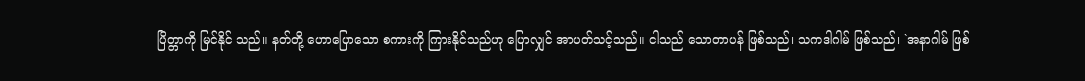ပြိတ္တာကို မြင်နိုင် သည်။ နတ်တို့ ဟောပြောသော စကားကို ကြားနိုင်သည်ဟု ပြောလျှင် အာပတ်သင့်သည်။ ငါသည် သောတာပန် ဖြစ်သည်၊ သကဒါဂါမ် ဖြစ်သည်၊ `အနာဂါမ် ဖြစ်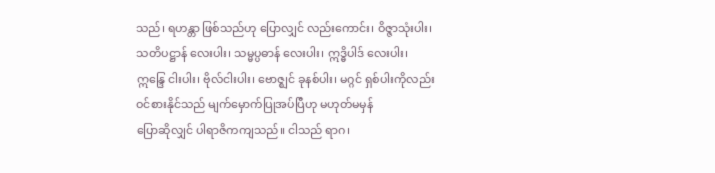သည်၊ ရဟန္တာ ဖြစ်သည်ဟု ပြောလျှင် လည်းကောင်း၊ ဝိဇ္ဇာသုံးပါး၊ သတိပဋ္ဌာန် လေးပါး၊ သမ္မပ္ပဓာန် လေးပါး၊ ဣဒ္ဓိပါဒ် လေးပါး၊ ဣန္ဒြေ ငါးပါး၊ ဗိုလ်ငါးပါး၊ ဗောဇ္ဈင် ခုနစ်ပါး၊ မဂ္ဂင် ရှစ်ပါးကိုလည်း ဝင်စားနိုင်သည် မျက်မှောက်ပြုအပ်ပြီဟု မဟုတ်မမှန်
ပြောဆိုလျှင် ပါရာဇိကကျသည်။ ငါသည် ရာဂ၊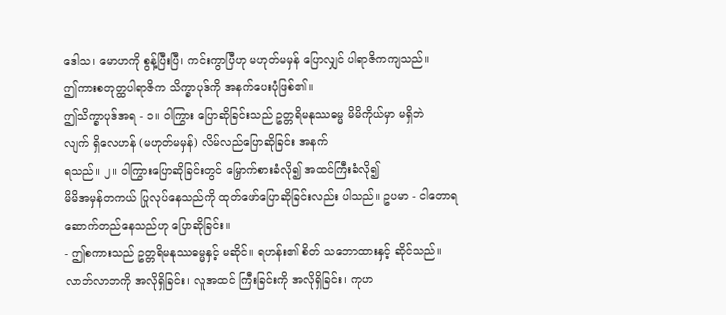ဒေါသ၊ မောဟကို စွန့်ပြီးပြီ၊ ကင်းကွာပြီဟု မဟုတ်မမှန် ပြောလျှင် ပါရာဇိကကျသည်။
ဤကားစတုတ္ထပါရာဇိက သိက္ခာပုဒ်ကို အနက်ပေးပုံဖြစ်၏။
ဤသိက္ခာပုဒ်အရ - ၁။ ဝါကြွား ပြောဆိုခြင်းသည် ဥတ္တရိမနုဿဓမ္မ မိမိကိုယ်မှာ မရှိဘဲ
လျက် ရှိလေဟန် (မဟုတ်မမှန်) လိမ်လည်ပြောဆိုခြင်း အနက်
ရသည်။ ၂။ ဝါကြွားပြောဆိုခြင်းတွင် မြှောက်စားခံလို၍ အထင်ကြီးခံလို၍
မိမိအမှန်တကယ် ပြုလုပ်နေသည်ကို ထုတ်ဖော်ပြောဆိုခြင်းလည်း ပါသည်။ ဥပမာ - ငါတောရဆောက်တည်နေသည်ဟု ပြောဆိုခြင်း။
- ဤစကားသည် ဥတ္တရိမနုဿဓမ္မနှင့် မဆိုင်။ ရဟန်း၏ စိတ် သဘောထားနှင့် ဆိုင်သည်။ လာဘ်လာဘကို အလိုရှိခြင်း၊ လူအထင် ကြီးခြင်းကို အလိုရှိခြင်း၊ ကုဟ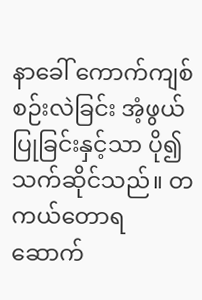နာခေါ် ကောက်ကျစ်စဉ်းလဲခြင်း အံ့ဖွယ် ပြုခြင်းနှင့်သာ ပို၍ သက်ဆိုင်သည်။ တကယ်တောရ ဆောက်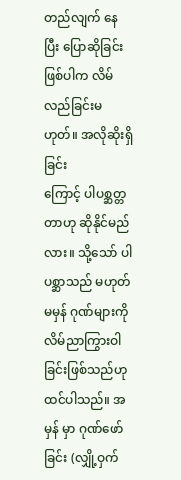တည်လျက် နေပြီး ပြောဆိုခြင်းဖြစ်ပါက လိမ်လည်ခြင်းမဟုတ်။ အလိုဆိုးရှိခြင်း
ကြောင့် ပါပစ္ဆတ္တတာဟု ဆိုနိုင်မည်လား။ သို့သော် ပါပစ္ဆာသည် မဟုတ် မမှန် ဂုဏ်များကို လိမ်ညာကြွားဝါခြင်းဖြစ်သည်ဟု ထင်ပါသည်။ အမှန် မှာ ဂုဏ်ဖော်ခြင်း (လျှို့ဝှက်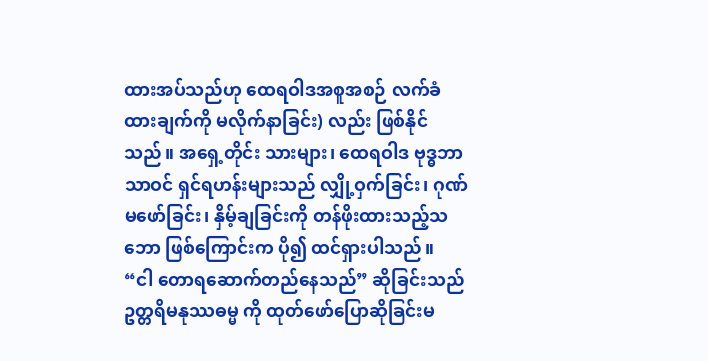ထားအပ်သည်ဟု ထေရဝါဒအစူအစဉ် လက်ခံထားချက်ကို မလိုက်နာခြင်း) လည်း ဖြစ်နိုင်သည်။ အရှေ့တိုင်း သားများ၊ ထေရဝါဒ ဗုဒ္ဓဘာသာဝင် ရှင်ရဟန်းများသည် လျှို့ဝှက်ခြင်း၊ ဂုဏ်မဖော်ခြင်း၊ နှိမ့်ချခြင်းကို တန်ဖိုးထားသည့်သဘော ဖြစ်ကြောင်းက ပို၍ ထင်ရှားပါသည်။
“ငါ တောရဆောက်တည်နေသည်” ဆိုခြင်းသည် ဥတ္တရိမနုဿဓမ္မ ကို ထုတ်ဖော်ပြောဆိုခြင်းမ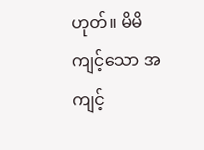ဟုတ်။ မိမိကျင့်သော အကျင့်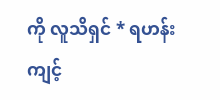ကို လူသိရှင် * ရဟန်းကျင့်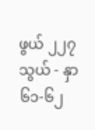ဖွယ် ၂၂၇ သွယ် - နှာ ၆၁-၆၂